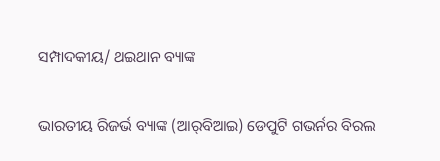ସମ୍ପାଦକୀୟ/ ଥଇଥାନ ବ୍ୟାଙ୍କ

ଭାରତୀୟ ରିଜର୍ଭ ବ୍ୟାଙ୍କ (ଆର୍‌ବିଆଇ) ଡେପୁଟି ଗଭର୍ନର ବିରଲ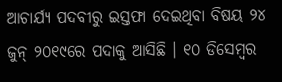ଆଚାର୍ଯ୍ୟ ପଦବୀରୁ ଇସ୍ତଫା ଦେଇଥିବା ବିଷୟ ୨୪ ଜୁନ୍‌ ୨୦୧୯ରେ ପଦାକୁ ଆସିଛି । ୧୦ ଡିସେମ୍ବର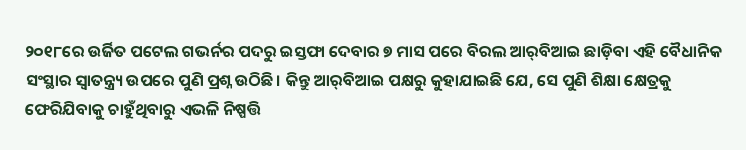୨୦୧୮ରେ ଉର୍ଜିତ ପଟେଲ ଗଭର୍ନର ପଦରୁ ଇସ୍ତଫା ଦେବାର ୭ ମାସ ପରେ ବିରଲ ଆର୍‌ବିଆଇ ଛାଡ଼ିବା ଏହି ବୈଧାନିକ ସଂସ୍ଥାର ସ୍ବାତନ୍ତ୍ର୍ୟ ଉପରେ ପୁଣି ପ୍ରଶ୍ନ ଉଠିଛି। କିନ୍ତୁ ଆର୍‌ବିଆଇ ପକ୍ଷରୁ କୁହାଯାଇଛି ଯେ, ସେ ପୁଣି ଶିକ୍ଷା କ୍ଷେତ୍ରକୁ ଫେରିଯିବାକୁ ଚାହୁଁଥିବାରୁ ଏଭଳି ନିଷ୍ପତ୍ତି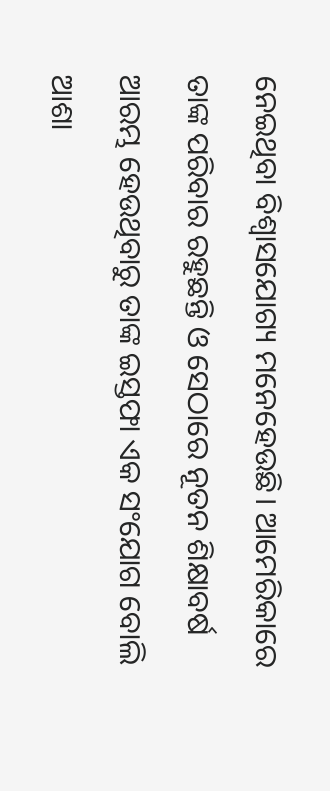ନେଇଥିବା ବିଶ୍ୱାସଯୋଗ୍ୟ ମନେହେଉଛି। ଆମେରିକାରେ ତାଙ୍କ ପରିବାର ରହୁଛନ୍ତି ଓ ସେଠାରେ ନୂତନ ଶିକ୍ଷାବର୍ଷ ଆରମ୍ଭ ହେଉଥିବାରୁ ତାଙ୍କ ଇସ୍ତଫା ଏକ ସଂଯୋଗ ବୋଲି ଆଶା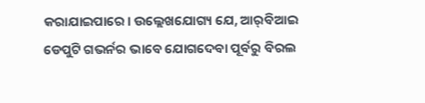କରାଯାଇପାରେ। ଉଲ୍ଲେଖଯୋଗ୍ୟ ଯେ, ଆର୍‌ବିଆଇ ଡେପୁଟି ଗଭର୍ନର ଭାବେ ଯୋଗଦେବା ପୂର୍ବରୁ ବିରଲ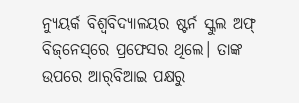ନ୍ୟୁୟର୍କ ବିଶ୍ୱବିଦ୍ୟାଳୟର ଷ୍ଟର୍ନ ସ୍କୁଲ ଅଫ୍‌ ବିଜ୍‌ନେସ୍‌ରେ ପ୍ରଫେସର ଥିଲେ। ତାଙ୍କ ଉପରେ ଆର୍‌ବିଆଇ ପକ୍ଷରୁ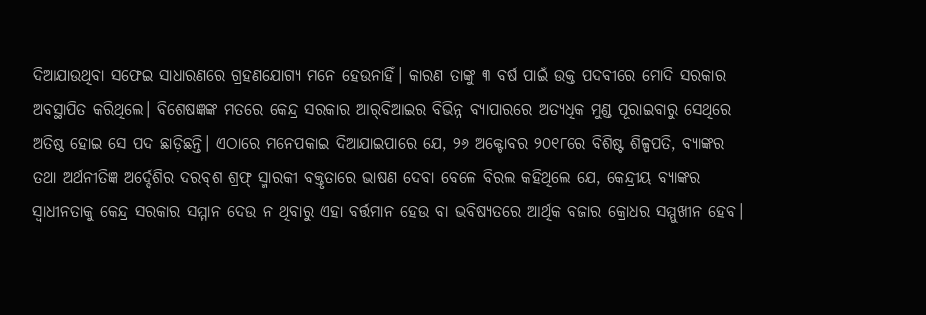ଦିଆଯାଉଥିବା ସଫେଇ ସାଧାରଣରେ ଗ୍ରହଣଯୋଗ୍ୟ ମନେ ହେଉନାହିଁ। କାରଣ ତାଙ୍କୁ ୩ ବର୍ଷ ପାଇଁ ଉକ୍ତ ପଦବୀରେ ମୋଦି ସରକାର ଅବସ୍ଥାପିତ କରିଥିଲେ। ବିଶେଷଜ୍ଞଙ୍କ ମତରେ କେନ୍ଦ୍ର ସରକାର ଆର୍‌ବିଆଇର ବିଭିନ୍ନ ବ୍ୟାପାରରେ ଅତ୍ୟଧିକ ମୁଣ୍ଡ ପୂରାଇବାରୁ ସେଥିରେ ଅତିଷ୍ଠ ହୋଇ ସେ ପଦ ଛାଡ଼ିଛନ୍ତି। ଏଠାରେ ମନେପକାଇ ଦିଆଯାଇପାରେ ଯେ, ୨୬ ଅକ୍ଟୋବର ୨୦୧୮ରେ ବିଶିଷ୍ଟ ଶିଳ୍ପପତି, ବ୍ୟାଙ୍କର ତଥା ଅର୍ଥନୀତିଜ୍ଞ ଅର୍ଦ୍ଦେଶିର ଦରବ୍‌ଶ ଶ୍ରଫ୍‌ ସ୍ମାରକୀ ବକ୍ତୃତାରେ ଭାଷଣ ଦେବା ବେଳେ ବିରଲ କହିଥିଲେ ଯେ, କେନ୍ଦ୍ରୀୟ ବ୍ୟାଙ୍କର ସ୍ବାଧୀନତାକୁ କେନ୍ଦ୍ର ସରକାର ସମ୍ମାନ ଦେଉ ନ ଥିବାରୁ ଏହା ବର୍ତ୍ତମାନ ହେଉ ବା ଭବିଷ୍ୟତରେ ଆର୍ଥିକ ବଜାର କ୍ରୋଧର ସମ୍ମୁଖୀନ ହେବ।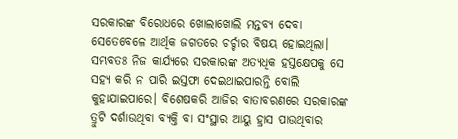ସରକାରଙ୍କ ବିରୋଧରେ ଖୋଲାଖୋଲି ମନ୍ତବ୍ୟ ଦେବା ସେତେବେଳେ ଆର୍ଥିକ ଜଗତରେ ଚର୍ଚ୍ଚାର ବିଷୟ ହୋଇଥିଲା। ସମ୍ଭବତଃ ନିଜ କାର୍ଯ୍ୟରେ ସରକାରଙ୍କ ଅତ୍ୟଧିକ ହସ୍ତକ୍ଷେପକୁ ସେ ସହ୍ୟ କରି ନ ପାରି ଇସ୍ତଫା ଦେଇଥାଇପାରନ୍ତି ବୋଲି କୁହାଯାଇପାରେ। ବିଶେଷକରି ଆଜିର ବାତାବରଣରେ ସରକାରଙ୍କ ତ୍ରୁଟି ଦର୍ଶାଉଥିବା ବ୍ୟକ୍ତି ବା ସଂସ୍ଥାର ଆୟୁ ହ୍ରାସ ପାଉଥିବାର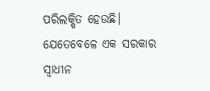ପରିଲକ୍ଷିତ ହେଉଛି।
ଯେତେବେଳେ ଏକ ସରକାର ସ୍ବାଧୀନ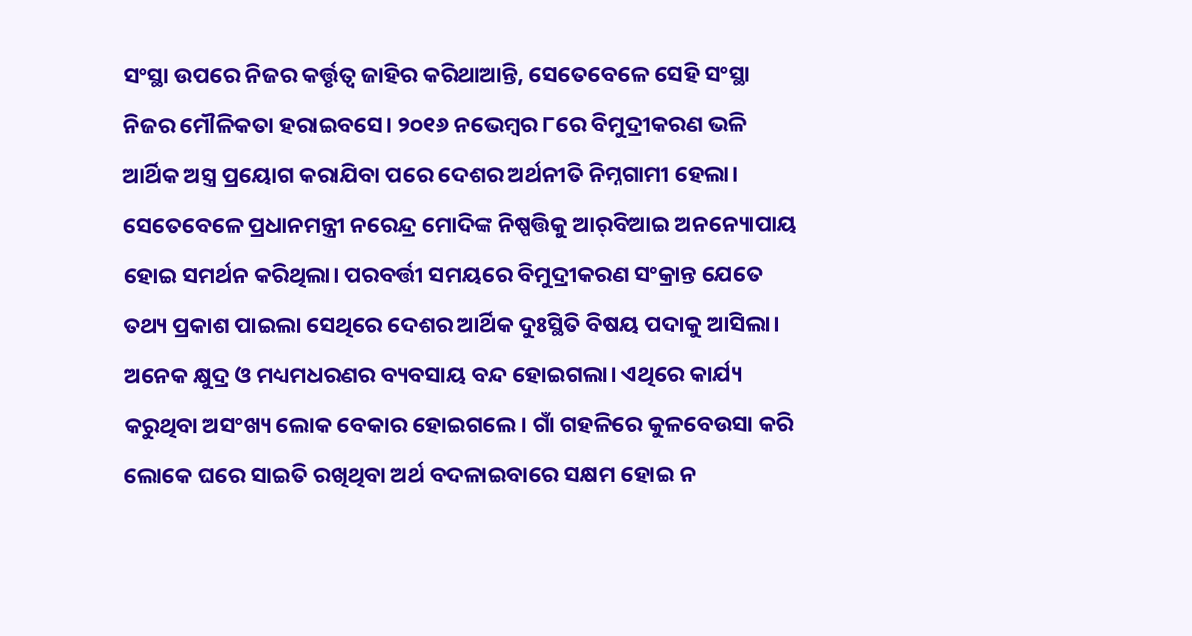ସଂସ୍ଥା ଉପରେ ନିଜର କର୍ତ୍ତୃତ୍ୱ ଜାହିର କରିଥାଆନ୍ତି, ସେତେବେଳେ ସେହି ସଂସ୍ଥା ନିଜର ମୌଳିକତା ହରାଇବସେ। ୨୦୧୬ ନଭେମ୍ବର ୮ରେ ବିମୁଦ୍ରୀକରଣ ଭଳି ଆର୍ଥିକ ଅସ୍ତ୍ର ପ୍ରୟୋଗ କରାଯିବା ପରେ ଦେଶର ଅର୍ଥନୀତି ନିମ୍ନଗାମୀ ହେଲା। ସେତେବେଳେ ପ୍ରଧାନମନ୍ତ୍ରୀ ନରେନ୍ଦ୍ର ମୋଦିଙ୍କ ନିଷ୍ପତ୍ତିକୁ ଆର୍‌ବିଆଇ ଅନନ୍ୟୋପାୟ ହୋଇ ସମର୍ଥନ କରିଥିଲା। ପରବର୍ତ୍ତୀ ସମୟରେ ବିମୁଦ୍ରୀକରଣ ସଂକ୍ରାନ୍ତ ଯେତେ ତଥ୍ୟ ପ୍ରକାଶ ପାଇଲା ସେଥିରେ ଦେଶର ଆର୍ଥିକ ଦୁଃସ୍ଥିତି ବିଷୟ ପଦାକୁ ଆସିଲା। ଅନେକ କ୍ଷୁଦ୍ର ଓ ମଧ୍ୟମଧରଣର ବ୍ୟବସାୟ ବନ୍ଦ ହୋଇଗଲା। ଏଥିରେ କାର୍ଯ୍ୟ କରୁଥିବା ଅସଂଖ୍ୟ ଲୋକ ବେକାର ହୋଇଗଲେ। ଗାଁ ଗହଳିରେ କୁଳବେଉସା କରି ଲୋକେ ଘରେ ସାଇତି ରଖିଥିବା ଅର୍ଥ ବଦଳାଇବାରେ ସକ୍ଷମ ହୋଇ ନ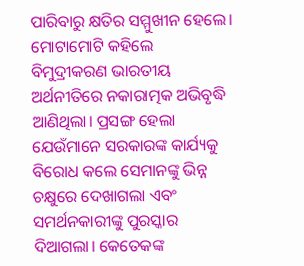ପାରିବାରୁ କ୍ଷତିର ସମ୍ମୁଖୀନ ହେଲେ। ମୋଟାମୋଟି କହିଲେ ବିମୁଦ୍ରୀକରଣ ଭାରତୀୟ ଅର୍ଥନୀତିରେ ନକାରାତ୍ମକ ଅଭିବୃଦ୍ଧି ଆଣିଥିଲା। ପ୍ରସଙ୍ଗ ହେଲା ଯେଉଁମାନେ ସରକାରଙ୍କ କାର୍ଯ୍ୟକୁ ବିରୋଧ କଲେ ସେମାନଙ୍କୁ ଭିନ୍ନ ଚକ୍ଷୁରେ ଦେଖାଗଲା ଏବଂ ସମର୍ଥନକାରୀଙ୍କୁ ପୁରସ୍କାର ଦିଆଗଲା। କେତେକଙ୍କ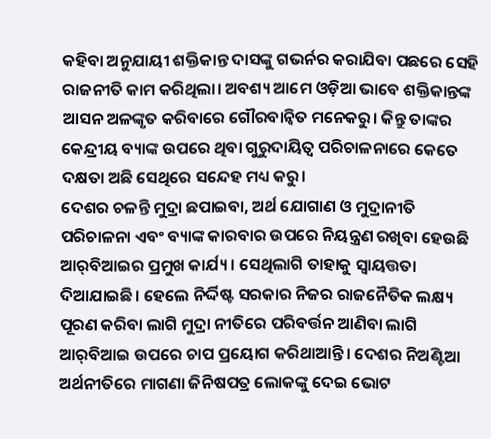କହିବା ଅନୁଯାୟୀ ଶକ୍ତିକାନ୍ତ ଦାସଙ୍କୁ ଗଭର୍ନର କରାଯିବା ପଛରେ ସେହି ରାଜନୀତି କାମ କରିଥିଲା। ଅବଶ୍ୟ ଆମେ ଓଡ଼ିଆ ଭାବେ ଶକ୍ତିକାନ୍ତଙ୍କ ଆସନ ଅଳଙ୍କୃତ କରିବାରେ ଗୌରବାନ୍ବିତ ମନେକରୁ। କିନ୍ତୁ ତାଙ୍କର କେନ୍ଦ୍ରୀୟ ବ୍ୟାଙ୍କ ଉପରେ ଥିବା ଗୁରୁଦାୟିତ୍ୱ ପରିଚାଳନାରେ କେତେ ଦକ୍ଷତା ଅଛି ସେଥିରେ ସନ୍ଦେହ ମଧ୍ୟ କରୁ।
ଦେଶର ଚଳନ୍ତି ମୁଦ୍ରା ଛପାଇବା, ଅର୍ଥ ଯୋଗାଣ ଓ ମୁଦ୍ରାନୀତି ପରିଚାଳନା ଏବଂ ବ୍ୟାଙ୍କ କାରବାର ଉପରେ ନିୟନ୍ତ୍ରଣ ରଖିବା ହେଉଛି ଆର୍‌ବିଆଇର ପ୍ରମୁଖ କାର୍ଯ୍ୟ। ସେଥିଲାଗି ତାହାକୁ ସ୍ବାୟତ୍ତତା ଦିଆଯାଇଛି। ହେଲେ ନିର୍ଦ୍ଦିଷ୍ଟ ସରକାର ନିଜର ରାଜନୈତିକ ଲକ୍ଷ୍ୟ ପୂରଣ କରିବା ଲାଗି ମୁଦ୍ରା ନୀତିରେ ପରିବର୍ତ୍ତନ ଆଣିବା ଲାଗି ଆର୍‌ବିଆଇ ଉପରେ ଚାପ ପ୍ରୟୋଗ କରିଥାଆନ୍ତି। ଦେଶର ନିଅଣ୍ଟିଆ ଅର୍ଥନୀତିରେ ମାଗଣା ଜିନିଷପତ୍ର ଲୋକଙ୍କୁ ଦେଇ ଭୋଟ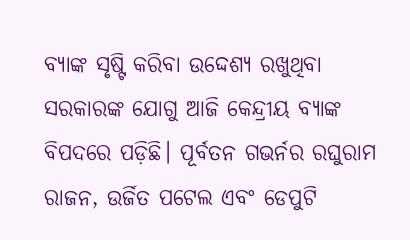ବ୍ୟାଙ୍କ ସୃଷ୍ଟି କରିବା ଉଦ୍ଦେଶ୍ୟ ରଖୁଥିବା ସରକାରଙ୍କ ଯୋଗୁ ଆଜି କେନ୍ଦ୍ରୀୟ ବ୍ୟାଙ୍କ ବିପଦରେ ପଡ଼ିଛି। ପୂର୍ବତନ ଗଭର୍ନର ରଘୁରାମ ରାଜନ, ଉର୍ଜିତ ପଟେଲ ଏବଂ ଡେପୁଟି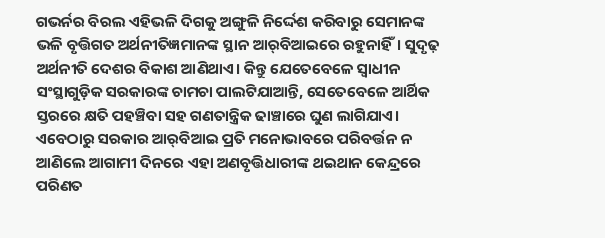ଗଭର୍ନର ବିରଲ ଏହିଭଳି ଦିଗକୁ ଅଙ୍ଗୁଳି ନିର୍ଦ୍ଦେଶ କରିବାରୁ ସେମାନଙ୍କ ଭଳି ବୃତ୍ତିଗତ ଅର୍ଥନୀତିଜ୍ଞମାନଙ୍କ ସ୍ଥାନ ଆର୍‌ବିଆଇରେ ରହୁନାହିଁ। ସୁଦୃଢ଼ ଅର୍ଥନୀତି ଦେଶର ବିକାଶ ଆଣିଥାଏ। କିନ୍ତୁ ଯେତେବେଳେ ସ୍ବାଧୀନ ସଂସ୍ଥାଗୁଡ଼ିକ ସରକାରଙ୍କ ଚାମଚା ପାଲଟିଯାଆନ୍ତି, ସେତେବେଳେ ଆର୍ଥିକ ସ୍ତରରେ କ୍ଷତି ପହଞ୍ଚିବା ସହ ଗଣତାନ୍ତ୍ରିକ ଢାଞ୍ଚାରେ ଘୁଣ ଲାଗିଯାଏ। ଏବେଠାରୁ ସରକାର ଆର୍‌ବିଆଇ ପ୍ରତି ମନୋଭାବରେ ପରିବର୍ତ୍ତନ ନ ଆଣିଲେ ଆଗାମୀ ଦିନରେ ଏହା ଅଣବୃତ୍ତିଧାରୀଙ୍କ ଥଇଥାନ କେନ୍ଦ୍ରରେ ପରିଣତ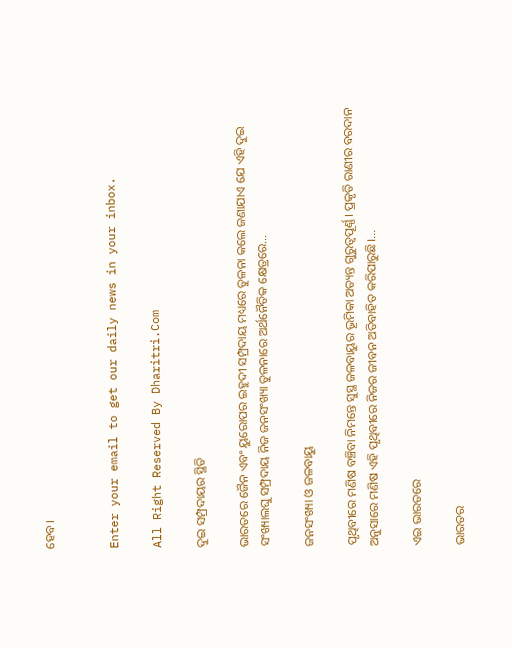ହେବ।


Enter your email to get our daily news in your inbox.

All Right Reserved By Dharitri.Com

ଦୁଇ ସମ୍ପ୍ରଦାୟର ସ୍ଥିତି

ଭାରତରେ ଜୈନ ଏବଂ ୟୁରୋପର ଇହୁଦୀ ସମ୍ପ୍ରଦାୟ ମଧ୍ୟରେ ତୁଳନା କଲେ ଜଣାଯାଏ ଯେ ଏହି ଦୁଇ ସଂଖ୍ୟାଲଘୁ ସମ୍ପ୍ରଦାୟ ନିଜ ଜନସଂଖ୍ୟା ତୁଳନାରେ ଅର୍ଥନୈତିକ କ୍ଷେତ୍ରରେ…

ଜନସଂଖ୍ୟା ଓ ଜଳବାୟୁ

ପୃଥିବୀରେ ମଣିଷ ବଞ୍ଚିବା ନିମନ୍ତେ ସୁସ୍ଥ ଜଳବାୟୁର ଭୂମିକା ଅତ୍ୟନ୍ତ ଗୁରୁତ୍ୱପୂର୍ଣ୍ଣ। ପ୍ରକୃତି ରାଣୀର ବରଦାନ ଅନୁସାରେ ମଣିଷ ଏହି ପୃଥିବୀରେ ନିଜର ଜୀବନ ଅତିବାହିତ କରିପାରୁଛି।…

ଏଇ ଭାରତରେ

ଭାରତର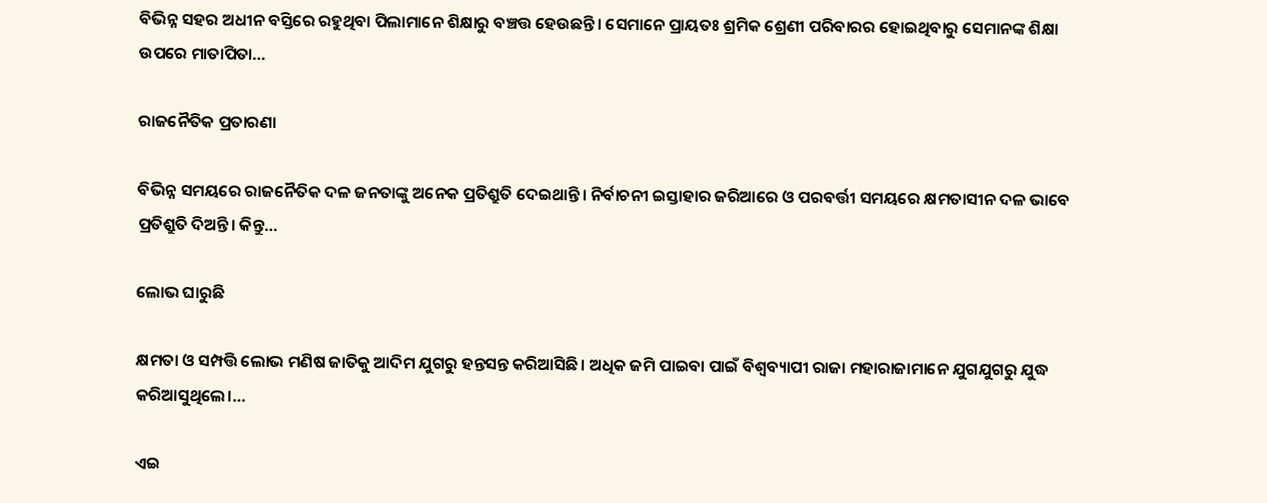ବିଭିନ୍ନ ସହର ଅଧୀନ ବସ୍ତିରେ ରହୁଥିବା ପିଲାମାନେ ଶିକ୍ଷାରୁ ବଞ୍ଚତ୍ତ ହେଉଛନ୍ତି। ସେମାନେ ପ୍ରାୟତଃ ଶ୍ରମିକ ଶ୍ରେଣୀ ପରିବାରର ହୋଇଥିବାରୁ ସେମାନଙ୍କ ଶିକ୍ଷା ଉପରେ ମାତାପିତା…

ରାଜନୈତିକ ପ୍ରତାରଣା

ବିଭିନ୍ନ ସମୟରେ ରାଜନୈତିକ ଦଳ ଜନତାଙ୍କୁ ଅନେକ ପ୍ରତିଶ୍ରୁତି ଦେଇଥାନ୍ତି। ନିର୍ବାଚନୀ ଇସ୍ତାହାର ଜରିଆରେ ଓ ପରବର୍ତ୍ତୀ ସମୟରେ କ୍ଷମତାସୀନ ଦଳ ଭାବେ ପ୍ରତିଶ୍ରୁତି ଦିଅନ୍ତି। କିନ୍ତୁ…

ଲୋଭ ଘାରୁଛି

କ୍ଷମତା ଓ ସମ୍ପତ୍ତି ଲୋଭ ମଣିଷ ଜାତିକୁ ଆଦିମ ଯୁଗରୁ ହନ୍ତସନ୍ତ କରିଆସିଛି। ଅଧିକ ଜମି ପାଇବା ପାଇଁ ବିଶ୍ୱବ୍ୟାପୀ ରାଜା ମହାରାଜାମାନେ ଯୁଗଯୁଗରୁ ଯୁଦ୍ଧ କରିଆସୁଥିଲେ।…

ଏଇ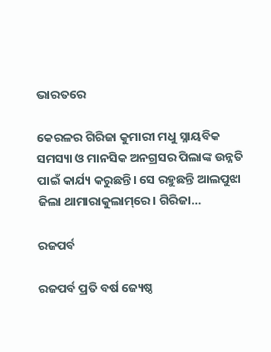ଭାରତରେ

କେରଳର ଗିରିଜା କୁମାରୀ ମଧୁ ସ୍ନାୟବିକ ସମସ୍ୟା ଓ ମାନସିକ ଅନଗ୍ରସର ପିଲାଙ୍କ ଉନ୍ନତି ପାଇଁ କାର୍ଯ୍ୟ କରୁଛନ୍ତି। ସେ ରହୁଛନ୍ତି ଆଲପୁଝା ଜିଲା ଥାମାରାକୁଲାମ୍‌ରେ। ଗିରିଜା…

ରଜପର୍ବ

ରଜପର୍ବ ପ୍ରତି ବର୍ଷ ଜ୍ୟେଷ୍ଠ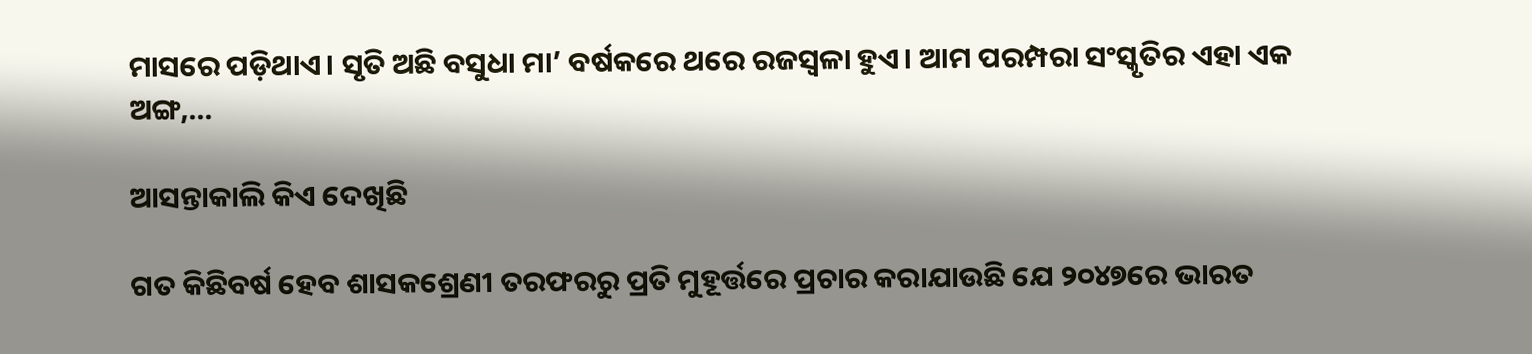ମାସରେ ପଡ଼ିଥାଏ। ସୃତି ଅଛି ବସୁଧା ମା’ ବର୍ଷକରେ ଥରେ ରଜସ୍ବଳା ହୁଏ। ଆମ ପରମ୍ପରା ସଂସ୍କୃତିର ଏହା ଏକ ଅଙ୍ଗ,…

ଆସନ୍ତାକାଲି କିଏ ଦେଖିଛି

ଗତ କିଛିବର୍ଷ ହେବ ଶାସକଶ୍ରେଣୀ ତରଫରରୁ ପ୍ରତି ମୁହୂର୍ତ୍ତରେ ପ୍ରଚାର କରାଯାଉଛି ଯେ ୨୦୪୭ରେ ଭାରତ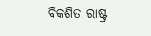ବିକଶିତ ରାଷ୍ଟ୍ର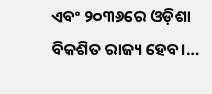ଏବଂ ୨୦୩୬ରେ ଓଡ଼ିଶା ବିକଶିତ ରାଜ୍ୟ ହେବ।…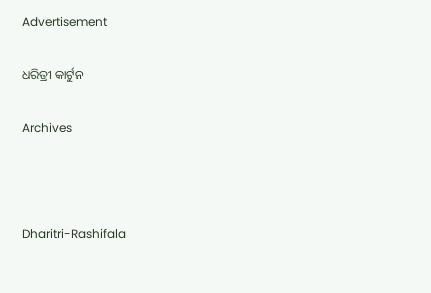Advertisement

ଧରିତ୍ରୀ କାର୍ଟୁନ

Archives



Dharitri-Rashifala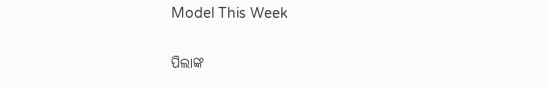Model This Week

ପିଲାଙ୍କ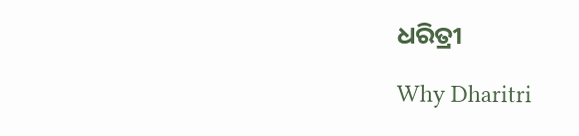ଧରିତ୍ରୀ

Why Dharitri